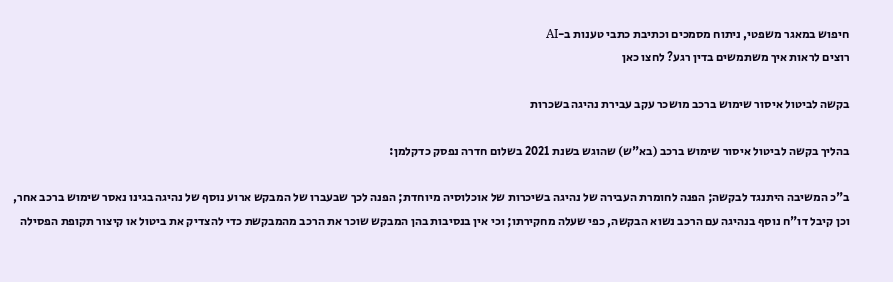חיפוש במאגר משפטי, ניתוח מסמכים וכתיבת כתבי טענות ב-AI
רוצים לראות איך משתמשים בדין רגע? לחצו כאן

בקשה לביטול איסור שימוש ברכב מושכר עקב עבירת נהיגה בשכרות

בהליך בקשה לביטול איסור שימוש ברכב (בא"ש) שהוגש בשנת 2021 בשלום חדרה נפסק כדקלמן:

ב"כ המשיבה היתנגד לבקשה; הפנה לחומרת העבירה של נהיגה בשיכרות של אוכלוסיה מיוחדת; הפנה לכך שבעברו של המבקש ארוע נוסף של נהיגה בגינו נאסר שימוש ברכב אחר, וכן קיבל דו"ח נוסף בנהיגה עם הרכב נשוא הבקשה, כפי שעלה מחקירתו; וכי אין בנסיבות בהן המבקש שוכר את הרכב מהמבקשת כדי להצדיק את ביטול או קיצור תקופת הפסילה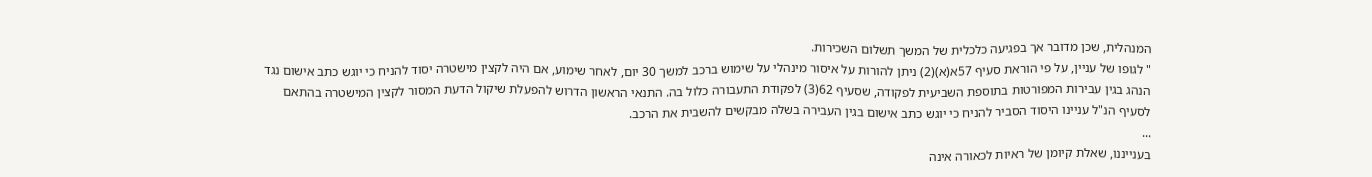המנהלית, שכן מדובר אך בפגיעה כלכלית של המשך תשלום השכירות.
" לגופו של עניין, על פי הוראת סעיף 57א(א)(2) ניתן להורות על איסור מינהלי על שימוש ברכב למשך 30 יום, לאחר שימוע, אם היה לקצין מישטרה יסוד להניח כי יוגש כתב אישום נגד הנהג בגין עבירות המפורטות בתוספת השביעית לפקודה, שסעיף 62(3) לפקודת התעבורה כלול בה. התנאי הראשון הדרוש להפעלת שיקול הדעת המסור לקצין המישטרה בהתאם לסעיף הנ"ל עניינו היסוד הסביר להניח כי יוגש כתב אישום בגין העבירה בשלה מבקשים להשבית את הרכב.
...
בענייננו, שאלת קיומן של ראיות לכאורה אינה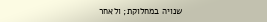שנויה במחלוקת; ולאחר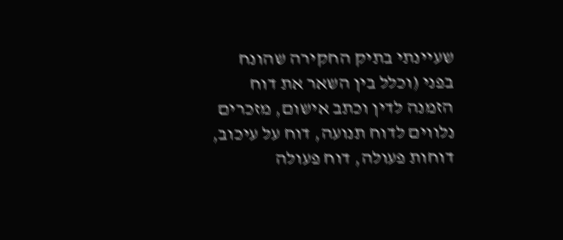שעיינתי בתיק החקירה שהונח בפני (וכלל בין השאר את דוח הזמנה לדין וכתב אישום, מזכרים נלווים לדוח תנועה, דוח על עיכוב, דוחות פעולה, דוח פעולה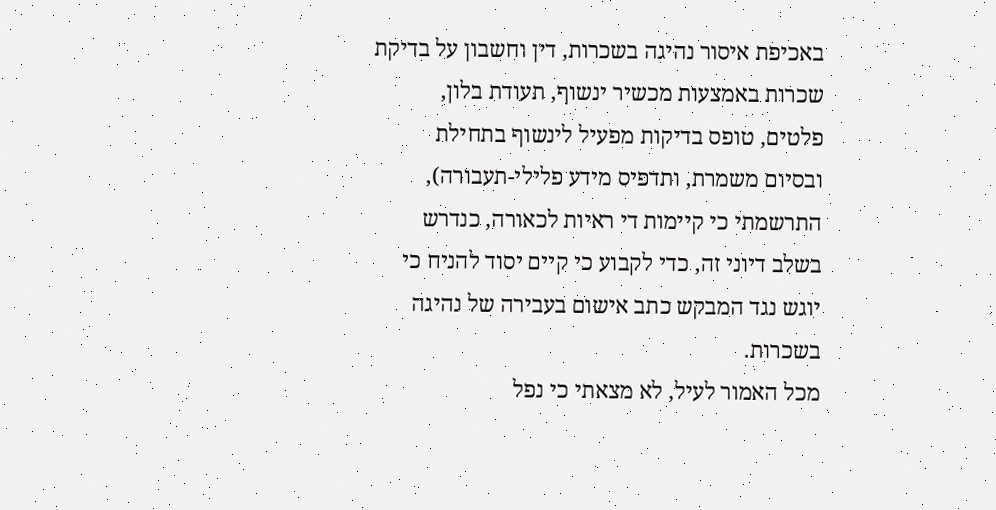באכיפת איסור נהיגה בשכרות, דין וחשבון על בדיקת שכרות באמצעות מכשיר ינשוף, תעודת בלון, פלטים, טופס בדיקות מפעיל לינשוף בתחילת ובסיום משמרת, ותדפיס מידע פלילי-תעבורה), התרשמתי כי קיימות די ראיות לכאורה, כנדרש בשלב דיוני זה, כדי לקבוע כי קיים יסוד להניח כי יוגש נגד המבקש כתב אישום בעבירה של נהיגה בשכרות.
מכל האמור לעיל, לא מצאתי כי נפל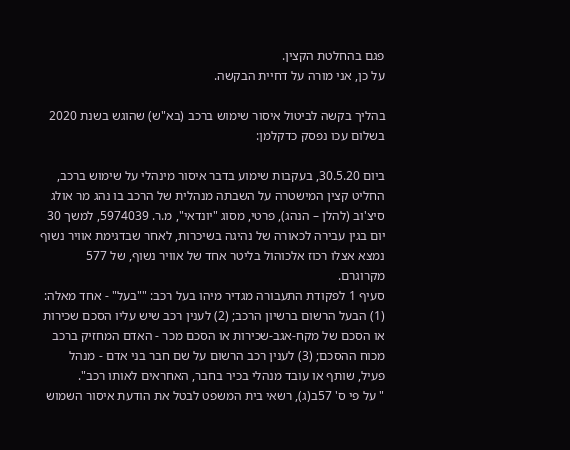פגם בהחלטת הקצין.
על כן, אני מורה על דחיית הבקשה.

בהליך בקשה לביטול איסור שימוש ברכב (בא"ש) שהוגש בשנת 2020 בשלום עכו נפסק כדקלמן:

ביום 30.5.20, בעקבות שימוע בדבר איסור מינהלי על שימוש ברכב, החליט קצין המישטרה על השבתה מנהלית של הרכב בו נהג מר אולג סיצ'וב (להלן – הנהג), פרטי, מסוג "יונדאי", מ.ר. 5974039, למשך 30 יום בגין עבירה לכאורה של נהיגה בשיכרות, לאחר שבדגימת אוויר נשוף נמצא אצלו רכוז אלכוהול בליטר אחד של אוויר נשוף, של 577 מקרוגרם.
סעיף 1 לפקודת התעבורה מגדיר מיהו בעל רכב: ""בעל" - אחד מאלה: (1) הבעל הרשום ברשיון הרכב; (2) לענין רכב שיש עליו הסכם שכירות או הסכם של מקח-אגב-שכירות או הסכם מכר - האדם המחזיק ברכב מכוח ההסכם; (3) לענין רכב הרשום על שם חבר בני אדם - מנהל פעיל, שותף או עובד מנהלי בכיר בחבר, האחראים לאותו רכב".
" על פי ס' 57ב(ג), רשאי בית המשפט לבטל את הודעת איסור השמוש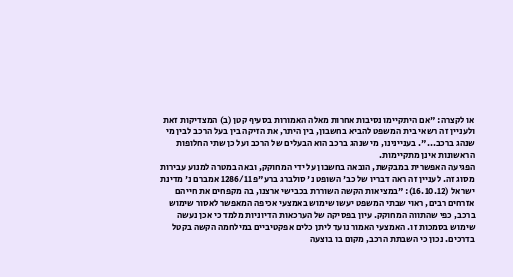או לקצרה: "אם היתקיימו נסיבות אחרות מאלה האמורות בסעיף קטן (ב) המצדיקות זאת ולעניין זה רשאי בית המשפט להביא בחשבון, בין היתר, את הזיקה בין בעל הרכב לבין מי שנהג ברכב...". בעניינינו, מי שנהג ברכב הוא הבעלים של הרכב ועל כן שתי החלופות הראשונות אינן מתקיימות.
הפגיעה האפשרית במבקשת, הובאה בחשבון על ידי המחוקק, ובאה במטרה למנוע עבירות מסוג זה. לעניין זה ראה דבריו של כב' השופט נ' סולברג ברע"פ 1286/11 אמברם נ' מדינת ישראל (16.10.12): "במציאות הקשה השוררת בכבישי ארצנו, בה מקפחים את חייהם אזרחים רבים, ראוי שבתי המשפט יעשו שימוש באמצעי אכיפה המאפשר לאסור שימוש ברכב, כפי שהתווה המחוקק. עיון בפסיקה של הערכאות הדיוניות מלמד כי אכן נעשה שימוש בסמכות זו. האמצעי האמור נועד ליתן כלים אפקטיביים במילחמה הקשה בקטל בדרכים. נכון כי השבתת הרכב, מקום בו בוצעה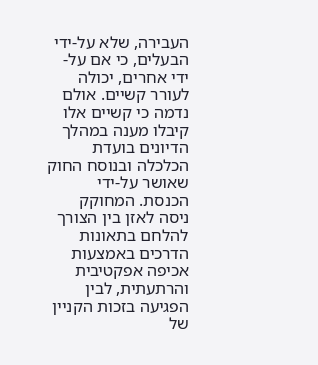העבירה, שלא על-ידי הבעלים, כי אם על-ידי אחרים, יכולה לעורר קשיים. אולם נדמה כי קשיים אלו קיבלו מענה במהלך הדיונים בועדת הכלכלה ובנוסח החוק שאושר על-ידי הכנסת. המחוקק ניסה לאזן בין הצורך להלחם בתאונות הדרכים באמצעות אכיפה אפקטיבית והרתעתית, לבין הפגיעה בזכות הקניין של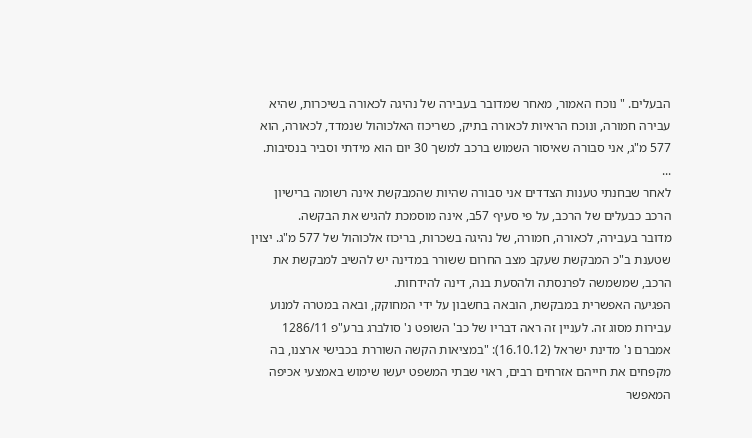הבעלים. " נוכח האמור, מאחר שמדובר בעבירה של נהיגה לכאורה בשיכרות, שהיא עבירה חמורה, ונוכח הראיות לכאורה בתיק, כשריכוז האלכוהול שנמדד, לכאורה, הוא 577 מ"ג, אני סבורה שאיסור השמוש ברכב למשך 30 יום הוא מידתי וסביר בנסיבות.
...
לאחר שבחנתי טענות הצדדים אני סבורה שהיות שהמבקשת אינה רשומה ברישיון הרכב כבעלים של הרכב, על פי סעיף 57ב, אינה מוסמכת להגיש את הבקשה.
מדובר בעבירה, לכאורה, חמורה, של נהיגה בשכרות, בריכוז אלכוהול של 577 מ"ג. יצוין שטענת ב"כ המבקשת שעקב מצב החרום ששורר במדינה יש להשיב למבקשת את הרכב, שמשמשה לפרנסתה ולהסעת בנה, דינה להידחות.
הפגיעה האפשרית במבקשת, הובאה בחשבון על ידי המחוקק, ובאה במטרה למנוע עבירות מסוג זה. לעניין זה ראה דבריו של כב' השופט נ' סולברג ברע"פ 1286/11 אמברם נ' מדינת ישראל (16.10.12): "במציאות הקשה השוררת בכבישי ארצנו, בה מקפחים את חייהם אזרחים רבים, ראוי שבתי המשפט יעשו שימוש באמצעי אכיפה המאפשר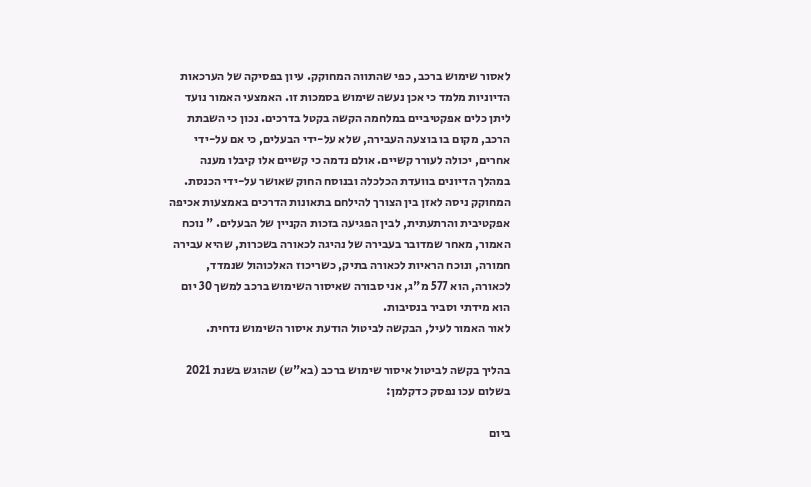לאסור שימוש ברכב, כפי שהתווה המחוקק. עיון בפסיקה של הערכאות הדיוניות מלמד כי אכן נעשה שימוש בסמכות זו. האמצעי האמור נועד ליתן כלים אפקטיביים במלחמה הקשה בקטל בדרכים. נכון כי השבתת הרכב, מקום בו בוצעה העבירה, שלא על-ידי הבעלים, כי אם על-ידי אחרים, יכולה לעורר קשיים. אולם נדמה כי קשיים אלו קיבלו מענה במהלך הדיונים בוועדת הכלכלה ובנוסח החוק שאושר על-ידי הכנסת. המחוקק ניסה לאזן בין הצורך להילחם בתאונות הדרכים באמצעות אכיפה אפקטיבית והרתעתית, לבין הפגיעה בזכות הקניין של הבעלים. " נוכח האמור, מאחר שמדובר בעבירה של נהיגה לכאורה בשכרות, שהיא עבירה חמורה, ונוכח הראיות לכאורה בתיק, כשריכוז האלכוהול שנמדד, לכאורה, הוא 577 מ"ג, אני סבורה שאיסור השימוש ברכב למשך 30 יום הוא מידתי וסביר בנסיבות.
לאור האמור לעיל, הבקשה לביטול הודעת איסור השימוש נדחית.

בהליך בקשה לביטול איסור שימוש ברכב (בא"ש) שהוגש בשנת 2021 בשלום עכו נפסק כדקלמן:

ביום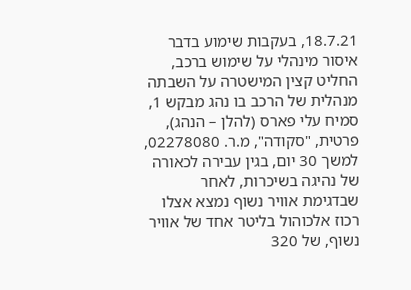18.7.21, בעקבות שימוע בדבר איסור מינהלי על שימוש ברכב, החליט קצין המישטרה על השבתה מנהלית של הרכב בו נהג מבקש 1, סמיח עלי פארס (להלן – הנהג), פרטית, "סקודה", מ.ר. 02278080, למשך 30 יום, בגין עבירה לכאורה של נהיגה בשיכרות, לאחר שבדגימת אוויר נשוף נמצא אצלו רכוז אלכוהול בליטר אחד של אוויר נשוף, של 320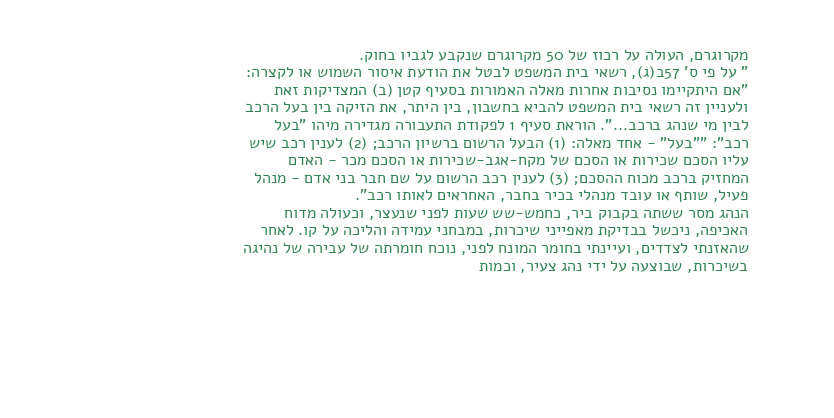מקרוגרם, העולה על רכוז של 50 מקרוגרם שנקבע לגביו בחוק.
" על פי ס' 57ב(ג), רשאי בית המשפט לבטל את הודעת איסור השמוש או לקצרה: "אם היתקיימו נסיבות אחרות מאלה האמורות בסעיף קטן (ב) המצדיקות זאת ולעניין זה רשאי בית המשפט להביא בחשבון, בין היתר, את הזיקה בין בעל הרכב לבין מי שנהג ברכב...". הוראת סעיף 1 לפקודת התעבורה מגדירה מיהו "בעל רכב": ""בעל" - אחד מאלה: (1) הבעל הרשום ברשיון הרכב; (2) לענין רכב שיש עליו הסכם שכירות או הסכם של מקח-אגב-שכירות או הסכם מכר - האדם המחזיק ברכב מכוח ההסכם; (3) לענין רכב הרשום על שם חבר בני אדם - מנהל פעיל, שותף או עובד מנהלי בכיר בחבר, האחראים לאותו רכב".
הנהג מסר ששתה בקבוק ביר, כחמש-שש שעות לפני שנעצר, וכעולה מדוח האכיפה, ניכשל בבדיקת מאפייני שיכרות, במבחני עמידה והליכה על קו. לאחר שהאזנתי לצדדים, ועיינתי בחומר המונח לפני, נוכח חומרתה של עבירה של נהיגה בשיכרות, שבוצעה על ידי נהג צעיר, וכמות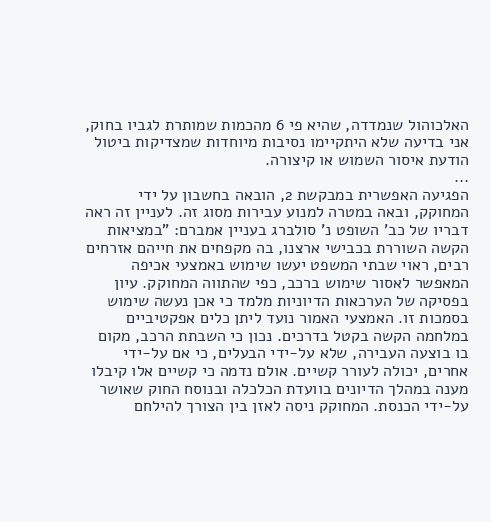האלכוהול שנמדדה, שהיא פי 6 מהכמות שמותרת לגביו בחוק, אני בדיעה שלא היתקיימו נסיבות מיוחדות שמצדיקות ביטול הודעת איסור השמוש או קיצורה.
...
הפגיעה האפשרית במבקשת 2, הובאה בחשבון על ידי המחוקק, ובאה במטרה למנוע עבירות מסוג זה. לעניין זה ראה דבריו של כב' השופט נ' סולברג בעניין אמברם: "במציאות הקשה השוררת בכבישי ארצנו, בה מקפחים את חייהם אזרחים רבים, ראוי שבתי המשפט יעשו שימוש באמצעי אכיפה המאפשר לאסור שימוש ברכב, כפי שהתווה המחוקק. עיון בפסיקה של הערכאות הדיוניות מלמד כי אכן נעשה שימוש בסמכות זו. האמצעי האמור נועד ליתן כלים אפקטיביים במלחמה הקשה בקטל בדרכים. נכון כי השבתת הרכב, מקום בו בוצעה העבירה, שלא על-ידי הבעלים, כי אם על-ידי אחרים, יכולה לעורר קשיים. אולם נדמה כי קשיים אלו קיבלו מענה במהלך הדיונים בוועדת הכלכלה ובנוסח החוק שאושר על-ידי הכנסת. המחוקק ניסה לאזן בין הצורך להילחם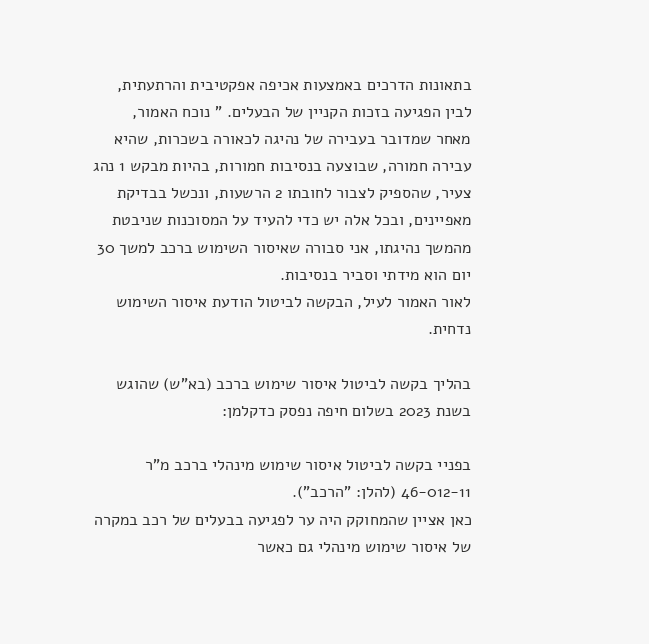בתאונות הדרכים באמצעות אכיפה אפקטיבית והרתעתית, לבין הפגיעה בזכות הקניין של הבעלים. " נוכח האמור, מאחר שמדובר בעבירה של נהיגה לכאורה בשכרות, שהיא עבירה חמורה, שבוצעה בנסיבות חמורות, בהיות מבקש 1 נהג צעיר, שהספיק לצבור לחובתו 2 הרשעות, ונכשל בבדיקת מאפיינים, ובכל אלה יש כדי להעיד על המסוכנות שניבטת מהמשך נהיגתו, אני סבורה שאיסור השימוש ברכב למשך 30 יום הוא מידתי וסביר בנסיבות.
לאור האמור לעיל, הבקשה לביטול הודעת איסור השימוש נדחית.

בהליך בקשה לביטול איסור שימוש ברכב (בא"ש) שהוגש בשנת 2023 בשלום חיפה נפסק כדקלמן:

בפניי בקשה לביטול איסור שימוש מינהלי ברכב מ"ר 46-012-11 (להלן: "הרכב").
כאן אציין שהמחוקק היה ער לפגיעה בבעלים של רכב במקרה של איסור שימוש מינהלי גם כאשר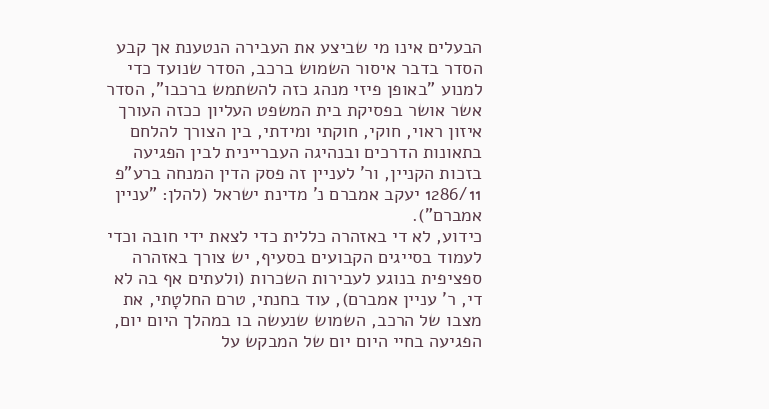הבעלים אינו מי שביצע את העבירה הנטענת אך קבע הסדר בדבר איסור השמוש ברכב, הסדר שנועד כדי למנוע "באופן פיזי מנהג כזה להשתמש ברכבו", הסדר אשר אושר בפסיקת בית המשפט העליון ככזה העורך איזון ראוי, חוקי, חוקתי ומידתי, בין הצורך להלחם בתאונות הדרכים ובנהיגה העבריינית לבין הפגיעה בזכות הקניין, ור' לעניין זה פסק הדין המנחה ברע"פ 1286/11 יעקב אמברם נ' מדינת ישראל (להלן: "עניין אמברם").
כידוע, לא די באזהרה כללית כדי לצאת ידי חובה וכדי לעמוד בסייגים הקבועים בסעיף, יש צורך באזהרה ספציפית בנוגע לעבירות השכרות (ולעתים אף בה לא די, ר' עניין אמברם), עוד בחנתי, טרם החלטָתי, את מצבו של הרכב, השמוש שנעשה בו במהלך היום יום, הפגיעה בחיי היום יום של המבקש על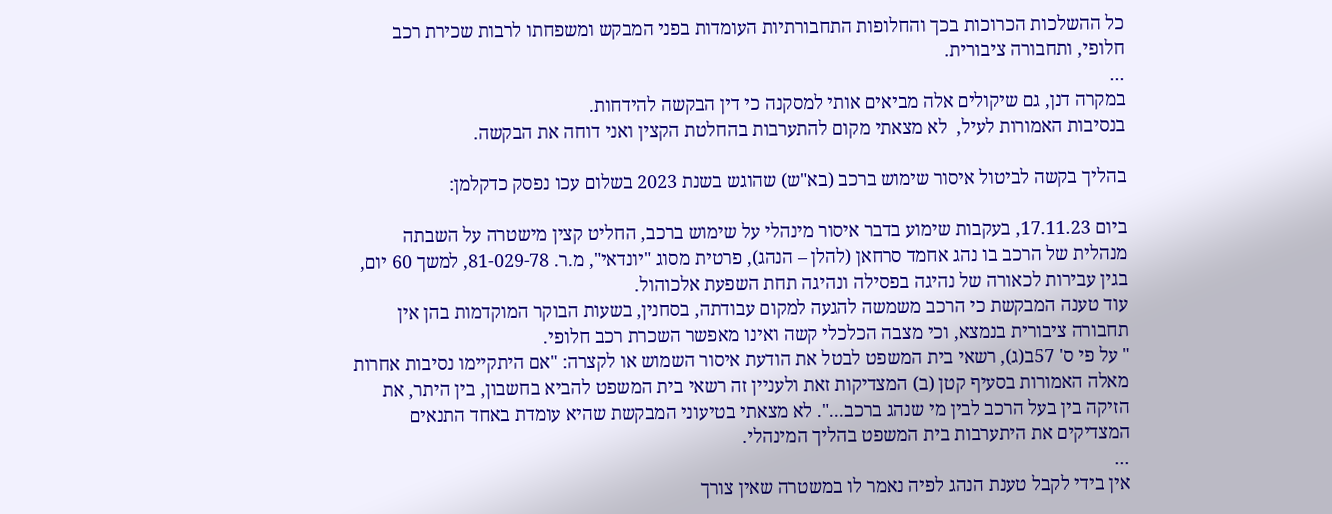כל ההשלכות הכרוכות בכך והחלופות התחבורתיות העומדות בפני המבקש ומשפחתו לרבות שכירת רכב חלופי, ותחבורה ציבורית.
...
במקרה דנן, גם שיקולים אלה מביאים אותי למסקנה כי דין הבקשה להידחות.
בנסיבות האמורות לעיל,  לא מצאתי מקום להתערבות בהחלטת הקצין ואני דוחה את הבקשה.

בהליך בקשה לביטול איסור שימוש ברכב (בא"ש) שהוגש בשנת 2023 בשלום עכו נפסק כדקלמן:

ביום 17.11.23, בעקבות שימוע בדבר איסור מינהלי על שימוש ברכב, החליט קצין מישטרה על השבתה מנהלית של הרכב בו נהג אחמד סרחאן (להלן – הנהג), פרטית מסוג "יונדאי", מ.ר. 81-029-78, למשך 60 יום, בגין עבירות לכאורה של נהיגה בפסילה ונהיגה תחת השפעת אלכוהול.
עוד טענה המבקשת כי הרכב משמשה להגעה למקום עבודתה, בסחנין, בשעות הבוקר המוקדמות בהן אין תחבורה ציבורית בנמצא, וכי מצבה הכלכלי קשה ואינו מאפשר השכרת רכב חלופי.
" על פי ס' 57ב(ג), רשאי בית המשפט לבטל את הודעת איסור השמוש או לקצרה: "אם היתקיימו נסיבות אחרות מאלה האמורות בסעיף קטן (ב) המצדיקות זאת ולעניין זה רשאי בית המשפט להביא בחשבון, בין היתר, את הזיקה בין בעל הרכב לבין מי שנהג ברכב...". לא מצאתי בטיעוני המבקשת שהיא עומדת באחד התנאים המצדיקים את היתערבות בית המשפט בהליך המינהלי.
...
אין בידי לקבל טענת הנהג לפיה נאמר לו במשטרה שאין צורך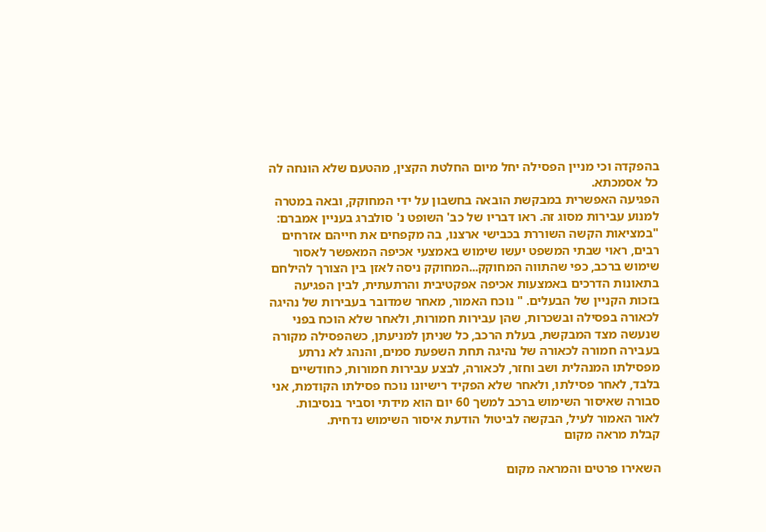בהפקדה וכי מניין הפסילה יחל מיום החלטת הקצין, מהטעם שלא הונחה לה כל אסמכתא.
הפגיעה האפשרית במבקשת הובאה בחשבון על ידי המחוקק, ובאה במטרה למנוע עבירות מסוג זה. ראו דבריו של כב' השופט נ' סולברג בעניין אמברם: "במציאות הקשה השוררת בכבישי ארצנו, בה מקפחים את חייהם אזרחים רבים, ראוי שבתי המשפט יעשו שימוש באמצעי אכיפה המאפשר לאסור שימוש ברכב, כפי שהתווה המחוקק...המחוקק ניסה לאזן בין הצורך להילחם בתאונות הדרכים באמצעות אכיפה אפקטיבית והרתעתית, לבין הפגיעה בזכות הקניין של הבעלים. " נוכח האמור, מאחר שמדובר בעבירות של נהיגה לכאורה בפסילה ובשכרות, שהן עבירות חמורות, ולאחר שלא הוכח בפני שנעשה מצד המבקשת, בעלת הרכב, כל שניתן למניעתן, כשהפסילה מקורה בעבירה חמורה לכאורה של נהיגה תחת השפעת סמים, והנהג לא נרתע מפסילתו המנהלית ושב וחזר, לכאורה, לבצע עבירות חמורות, כחודשיים בלבד, לאחר פסילתו, ולאחר שלא הפקיד רישיונו נוכח פסילתו הקודמת, אני סבורה שאיסור השימוש ברכב למשך 60 יום הוא מידתי וסביר בנסיבות.
לאור האמור לעיל, הבקשה לביטול הודעת איסור השימוש נדחית.
קבלת מראה מקום

השאירו פרטים והמראה מקום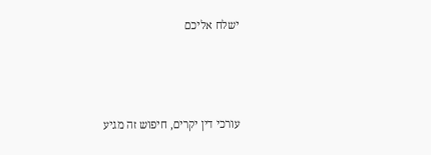ישלח אליכם



עורכי דין יקרים, חיפוש זה מגיע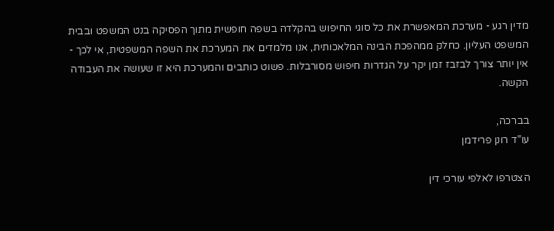מדין רגע - מערכת המאפשרת את כל סוגי החיפוש בהקלדה בשפה חופשית מתוך הפסיקה בנט המשפט ובבית המשפט העליון. כחלק ממהפכת הבינה המלאכותית, אנו מלמדים את המערכת את השפה המשפטית, אי לכך - אין יותר צורך לבזבז זמן יקר על הגדרות חיפוש מסורבלות. פשוט כותבים והמערכת היא זו שעושה את העבודה הקשה.

בברכה,
עו"ד רונן פרידמן

הצטרפו לאלפי עורכי דין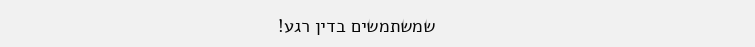שמשתמשים בדין רגע!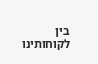בין לקוחותינו